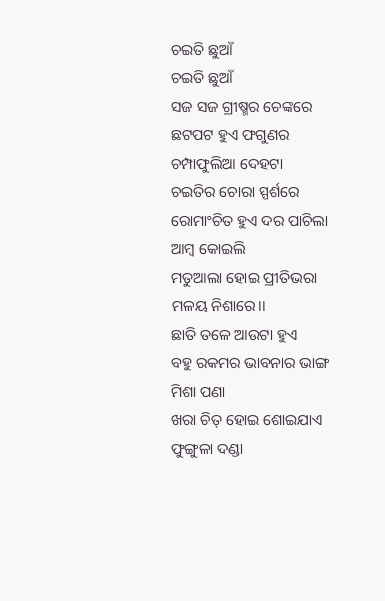ଚଇତି ଛୁଆଁ
ଚଇତି ଛୁଆଁ
ସଜ ସଜ ଗ୍ରୀଷ୍ମର ଚେଙ୍କରେ
ଛଟପଟ ହୁଏ ଫଗୁଣର ଚମ୍ପାଫୁଲିଆ ଦେହଟା
ଚଇତିର ଚୋରା ସ୍ପର୍ଶରେ
ରୋମାଂଚିତ ହୁଏ ଦର ପାଚିଲା ଆମ୍ବ କୋଇଲି
ମତୁଆଲା ହୋଇ ପ୍ରୀତିଭରା ମଳୟ ନିଶାରେ।।
ଛାତି ତଳେ ଆଉଟା ହୁଏ
ବହୁ ରକମର ଭାବନାର ଭାଙ୍ଗ ମିଶା ପଣା
ଖରା ଚିତ୍ ହୋଇ ଶୋଇଯାଏ
ଫୁଙ୍ଗୁଳା ଦଣ୍ଡା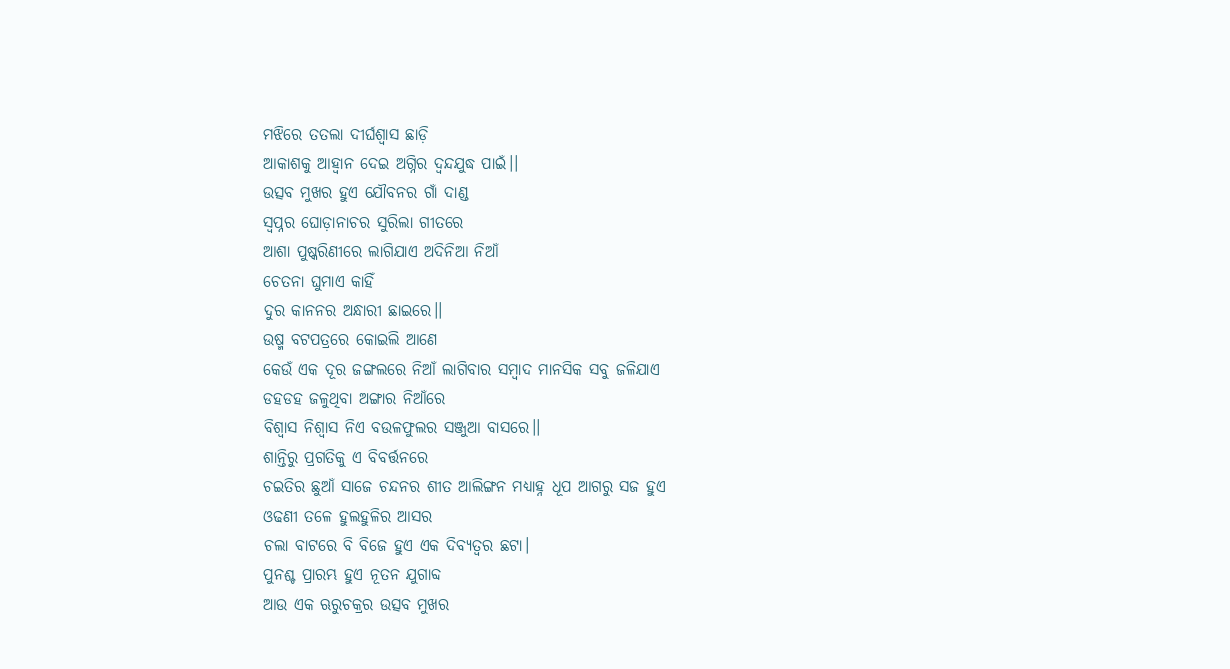ମଝିରେ ତତଲା ଦୀର୍ଘଶ୍ବାସ ଛାଡ଼ି
ଆକାଶକୁ ଆହ୍ୱାନ ଦେଇ ଅଗ୍ନିର ଦ୍ଵନ୍ଦଯୁଦ୍ଧ ପାଇଁ।।
ଉତ୍ସବ ମୁଖର ହୁଏ ଯୌବନର ଗାଁ ଦାଣ୍ଡ
ସ୍ୱପ୍ନର ଘୋଡ଼ାନାଚର ସୁରିଲା ଗୀତରେ
ଆଶା ପୁଷ୍କରିଣୀରେ ଲାଗିଯାଏ ଅଦିନିଆ ନିଆଁ
ଚେତନା ଘୁମାଏ କାହିଁ
ଦୁର କାନନର ଅନ୍ଧାରୀ ଛାଇରେ।।
ଉଷ୍ମ ବଟପତ୍ରରେ କୋଇଲି ଆଣେ
କେଉଁ ଏକ ଦୂର ଜଙ୍ଗଲରେ ନିଆଁ ଲାଗିବାର ସମ୍ବାଦ ମାନସିକ ସବୁ ଜଳିଯାଏ
ଡହଡହ ଜଳୁଥିବା ଅଙ୍ଗାର ନିଆଁରେ
ବିଶ୍ବାସ ନିଶ୍ବାସ ନିଏ ବଉଳଫୁଲର ସଞ୍ଜୁଆ ବାସରେ।।
ଶାନ୍ତିରୁ ପ୍ରଗତିକୁ ଏ ବିବର୍ତ୍ତନରେ
ଚଇତିର ଛୁଆଁ ସାଜେ ଚନ୍ଦନର ଶୀତ ଆଲିଙ୍ଗନ ମଧ୍ୟାହ୍ନ ଧୂପ ଆଗରୁ ସଜ ହୁଏ
ଓଢଣୀ ତଳେ ହୁଲହୁଳିର ଆସର
ଚଲା ବାଟରେ ବି ବିଜେ ହୁଏ ଏକ ଦିବ୍ୟତ୍ୱର ଛଟା।
ପୁନଶ୍ଚ ପ୍ରାରମ୍ଭ ହୁଏ ନୂତନ ଯୁଗାବ୍ଦ
ଆଉ ଏକ ଋରୁଚକ୍ରର ଉତ୍ସବ ମୁଖର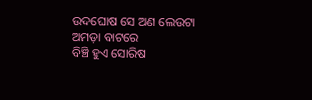ଉଦଘୋଷ ସେ ଅଣ ଲେଉଟା ଅମଡ଼ା ବାଟରେ
ବିଞ୍ଚି ହୁଏ ସୋରିଷ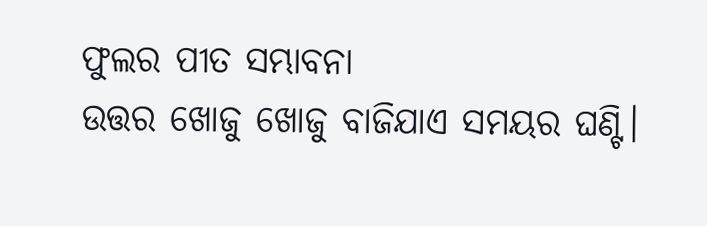ଫୁଲର ପୀତ ସମ୍ଭାବନା
ଉତ୍ତର ଖୋଜୁ ଖୋଜୁ ବାଜିଯାଏ ସମୟର ଘଣ୍ଟି।